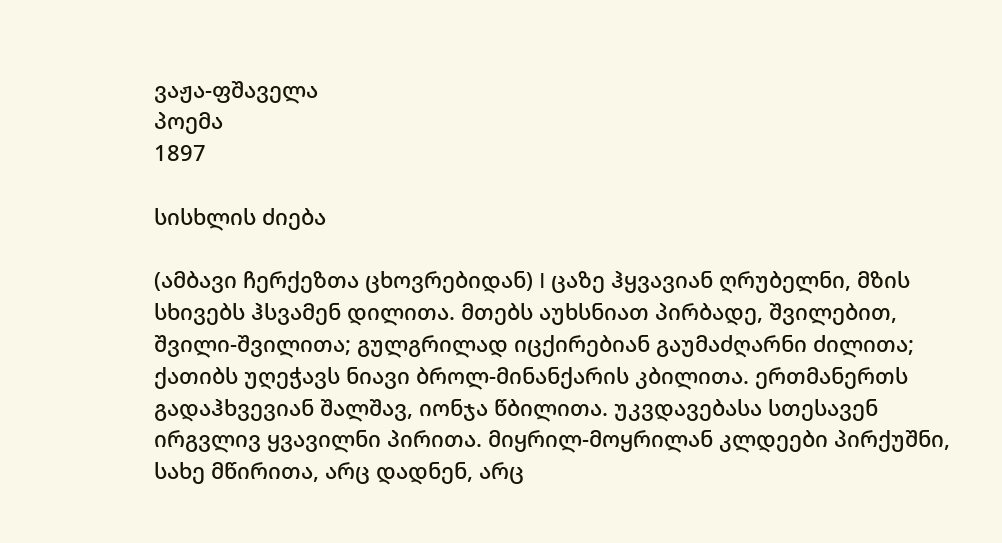ვაჟა-ფშაველა
პოემა
1897

სისხლის ძიება

(ამბავი ჩერქეზთა ცხოვრებიდან) I ცაზე ჰყვავიან ღრუბელნი, მზის სხივებს ჰსვამენ დილითა. მთებს აუხსნიათ პირბადე, შვილებით, შვილი-შვილითა; გულგრილად იცქირებიან გაუმაძღარნი ძილითა; ქათიბს უღეჭავს ნიავი ბროლ-მინანქარის კბილითა. ერთმანერთს გადაჰხვევიან შალშავ, იონჯა წბილითა. უკვდავებასა სთესავენ ირგვლივ ყვავილნი პირითა. მიყრილ-მოყრილან კლდეები პირქუშნი, სახე მწირითა, არც დადნენ, არც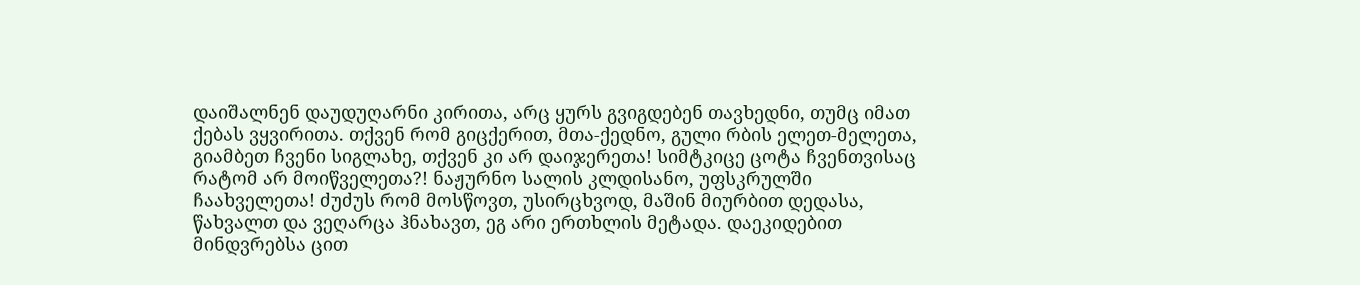დაიშალნენ დაუდუღარნი კირითა, არც ყურს გვიგდებენ თავხედნი, თუმც იმათ ქებას ვყვირითა. თქვენ რომ გიცქერით, მთა-ქედნო, გული რბის ელეთ-მელეთა, გიამბეთ ჩვენი სიგლახე, თქვენ კი არ დაიჯერეთა! სიმტკიცე ცოტა ჩვენთვისაც რატომ არ მოიწველეთა?! ნაჟურნო სალის კლდისანო, უფსკრულში ჩაახველეთა! ძუძუს რომ მოსწოვთ, უსირცხვოდ, მაშინ მიურბით დედასა, წახვალთ და ვეღარცა ჰნახავთ, ეგ არი ერთხლის მეტადა. დაეკიდებით მინდვრებსა ცით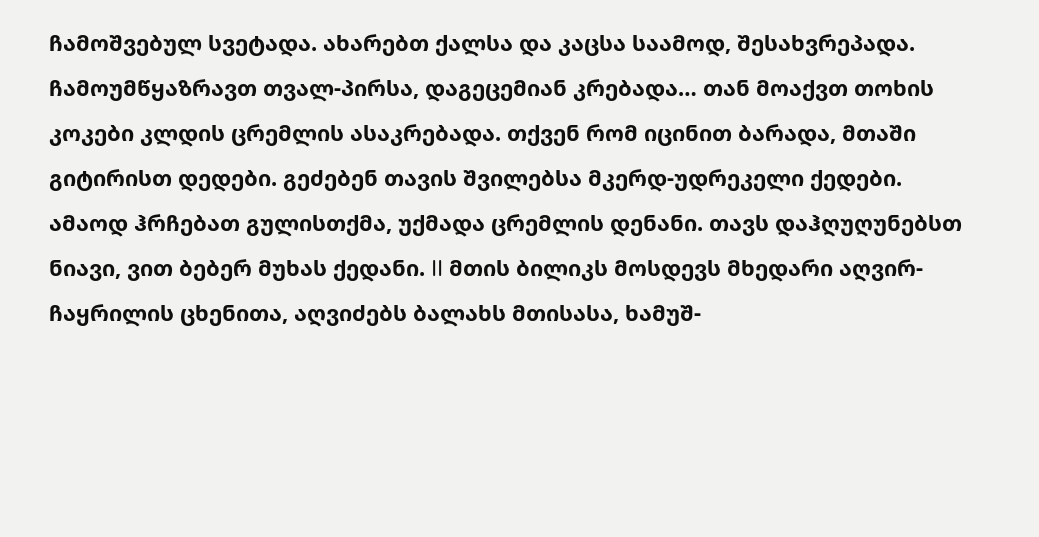ჩამოშვებულ სვეტადა. ახარებთ ქალსა და კაცსა საამოდ, შესახვრეპადა. ჩამოუმწყაზრავთ თვალ-პირსა, დაგეცემიან კრებადა… თან მოაქვთ თოხის კოკები კლდის ცრემლის ასაკრებადა. თქვენ რომ იცინით ბარადა, მთაში გიტირისთ დედები. გეძებენ თავის შვილებსა მკერდ-უდრეკელი ქედები. ამაოდ ჰრჩებათ გულისთქმა, უქმადა ცრემლის დენანი. თავს დაჰღუღუნებსთ ნიავი, ვით ბებერ მუხას ქედანი. II მთის ბილიკს მოსდევს მხედარი აღვირ-ჩაყრილის ცხენითა, აღვიძებს ბალახს მთისასა, ხამუშ-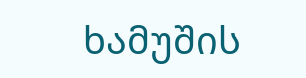ხამუშის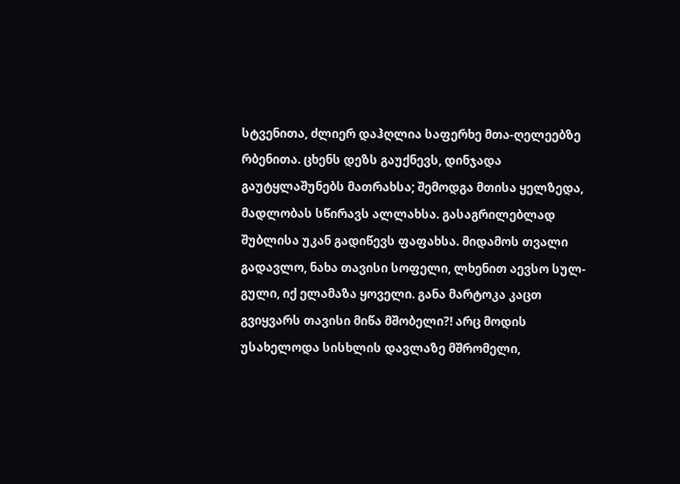სტვენითა, ძლიერ დაჰღლია საფერხე მთა-ღელეებზე რბენითა. ცხენს დეზს გაუქნევს, დინჯადა გაუტყლაშუნებს მათრახსა; შემოდგა მთისა ყელზედა, მადლობას სწირავს ალლახსა. გასაგრილებლად შუბლისა უკან გადიწევს ფაფახსა. მიდამოს თვალი გადავლო, ნახა თავისი სოფელი, ლხენით აევსო სულ-გული, იქ ელამაზა ყოველი. განა მარტოკა კაცთ გვიყვარს თავისი მიწა მშობელი?! არც მოდის უსახელოდა სისხლის დავლაზე მშრომელი,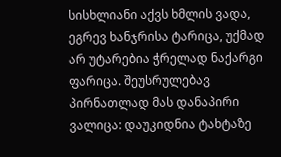სისხლიანი აქვს ხმლის ვადა, ეგრევ ხანჯრისა ტარიცა, უქმად არ უტარებია ჭრელად ნაქარგი ფარიცა. შეუსრულებავ პირნათლად მას დანაპირი ვალიცა: დაუკიდნია ტახტაზე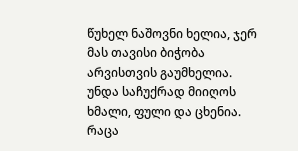წუხელ ნაშოვნი ხელია, ჯერ მას თავისი ბიჭობა არვისთვის გაუმხელია. უნდა საჩუქრად მიიღოს ხმალი, ფული და ცხენია. რაცა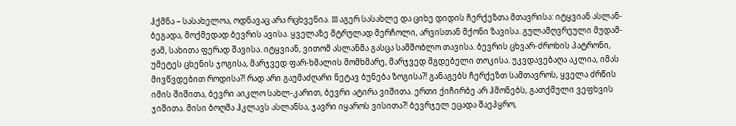ჰქმნა – სასახელოა, ოდნავაც არა რცხვენია. III აგერ სასახლე და ციხე დიდის ჩერქეზთა მთავრისა: იტყვიან ასლან-ბეგადა, მოქმედად ბევრის ავისა. ყველაზე მტრულად მერჩოლი, არვისთან მქონი ზავისა. გულამღვრეული მუდამ-ჟამ, სახითა ფერად შავისა. იტყვიან, ვითომ ასლანმა გასცა სამშობლო თავისა. ბევრის ცხვარ-ძროხის პატრონი, უმეტეს ცხენის ჯოგისა, მარჯვედ ფარ-ხმალის მომხმარე, მარჯვედ მგდებელი თოკისა. უკვდავებაღა აკლია, იმას მივწვდებით როდისა?! რად არი გაუმაძღარი ნეტავ ბუნება ზოგისა?! განაგებს ჩერქეზთ სამთავროს, ყველა ძრწის იმის შიშითა, ბევრი აიკლო სახლ-კარით, ბევრი ატირა ვიშითა. ერთი ქიჩირბე არ ჰმონებს, გათქმული ვეფხვის ჯიშითა. მისი ბოღმა ჰკლავს ასლანსა, ჯავრი იყაროს ვისითა?! ბევრჯელ ეცადა შაეპყრო,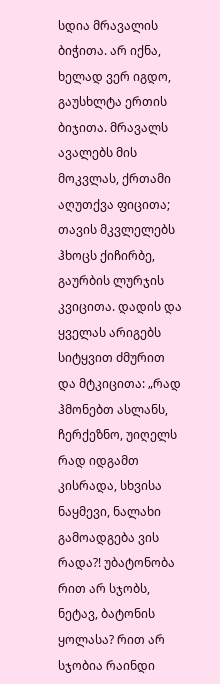სდია მრავალის ბიჭითა. არ იქნა, ხელად ვერ იგდო, გაუსხლტა ერთის ბიჯითა. მრავალს ავალებს მის მოკვლას, ქრთამი აღუთქვა ფიცითა; თავის მკვლელებს ჰხოცს ქიჩირბე, გაურბის ლურჯის კვიცითა. დადის და ყველას არიგებს სიტყვით ძმურით და მტკიცითა: „რად ჰმონებთ ასლანს, ჩერქეზნო, უიღელს რად იდგამთ კისრადა, სხვისა ნაყმევი, ნალახი გამოადგება ვის რადა?! უბატონობა რით არ სჯობს, ნეტავ, ბატონის ყოლასა? რით არ სჯობია რაინდი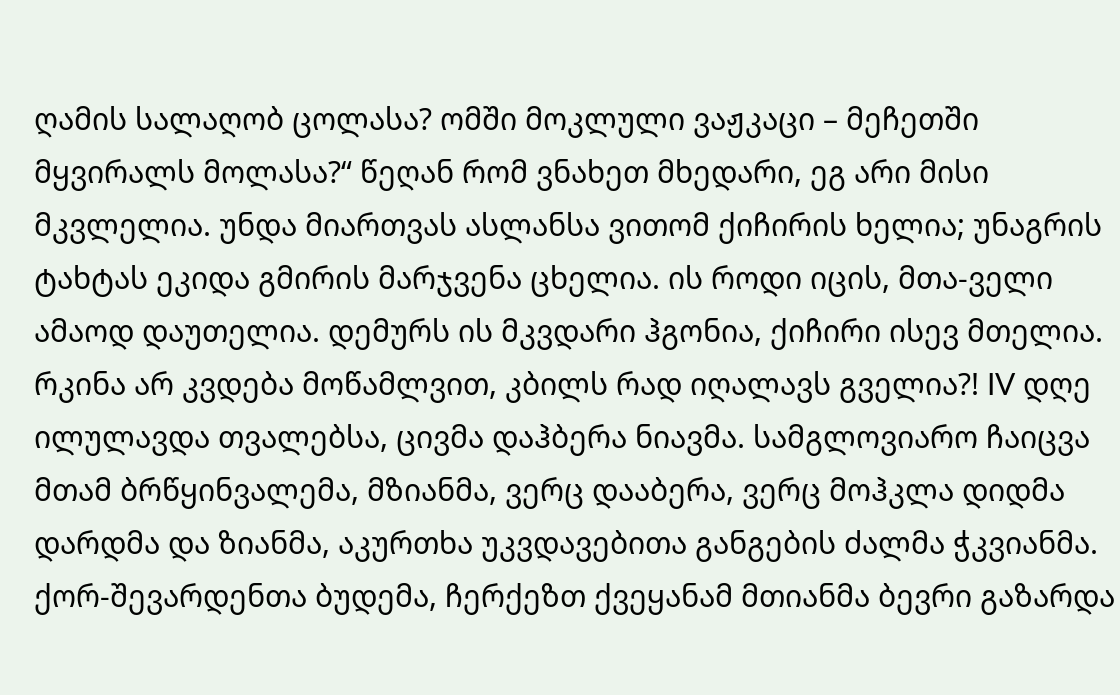ღამის სალაღობ ცოლასა? ომში მოკლული ვაჟკაცი – მეჩეთში მყვირალს მოლასა?“ წეღან რომ ვნახეთ მხედარი, ეგ არი მისი მკვლელია. უნდა მიართვას ასლანსა ვითომ ქიჩირის ხელია; უნაგრის ტახტას ეკიდა გმირის მარჯვენა ცხელია. ის როდი იცის, მთა-ველი ამაოდ დაუთელია. დემურს ის მკვდარი ჰგონია, ქიჩირი ისევ მთელია. რკინა არ კვდება მოწამლვით, კბილს რად იღალავს გველია?! IV დღე ილულავდა თვალებსა, ცივმა დაჰბერა ნიავმა. სამგლოვიარო ჩაიცვა მთამ ბრწყინვალემა, მზიანმა, ვერც დააბერა, ვერც მოჰკლა დიდმა დარდმა და ზიანმა, აკურთხა უკვდავებითა განგების ძალმა ჭკვიანმა. ქორ-შევარდენთა ბუდემა, ჩერქეზთ ქვეყანამ მთიანმა ბევრი გაზარდა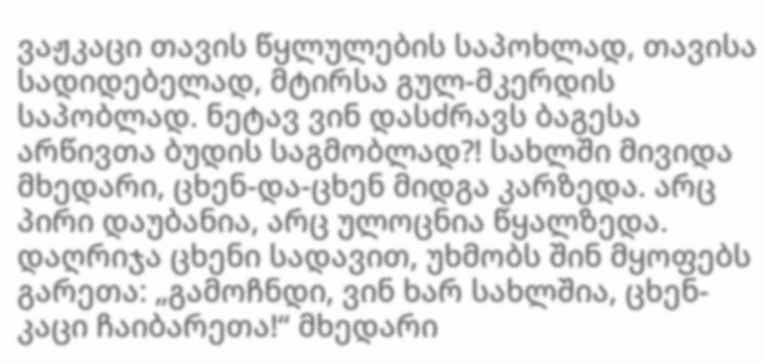ვაჟკაცი თავის წყლულების საპოხლად, თავისა სადიდებელად, მტირსა გულ-მკერდის საპობლად. ნეტავ ვინ დასძრავს ბაგესა არწივთა ბუდის საგმობლად?! სახლში მივიდა მხედარი, ცხენ-და-ცხენ მიდგა კარზედა. არც პირი დაუბანია, არც ულოცნია წყალზედა. დაღრიჯა ცხენი სადავით, უხმობს შინ მყოფებს გარეთა: „გამოჩნდი, ვინ ხარ სახლშია, ცხენ-კაცი ჩაიბარეთა!“ მხედარი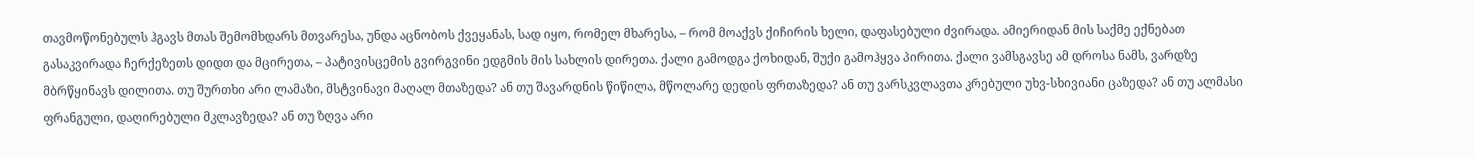თავმოწონებულს ჰგავს მთას შემომხდარს მთვარესა, უნდა აცნობოს ქვეყანას, სად იყო, რომელ მხარესა, – რომ მოაქვს ქიჩირის ხელი, დაფასებული ძვირადა. ამიერიდან მის საქმე ექნებათ გასაკვირადა ჩერქეზეთს დიდთ და მცირეთა, – პატივისცემის გვირგვინი ედგმის მის სახლის დირეთა. ქალი გამოდგა ქოხიდან, შუქი გამოჰყვა პირითა. ქალი ვამსგავსე ამ დროსა ნამს, ვარდზე მბრწყინავს დილითა. თუ შურთხი არი ლამაზი, მსტვინავი მაღალ მთაზედა? ან თუ შავარდნის წიწილა, მწოლარე დედის ფრთაზედა? ან თუ ვარსკვლავთა კრებული უხვ-სხივიანი ცაზედა? ან თუ ალმასი ფრანგული, დაღირებული მკლავზედა? ან თუ ზღვა არი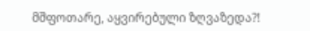მშფოთარე, აყვირებული ზღვაზედა?!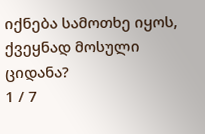იქნება სამოთხე იყოს, ქვეყნად მოსული ციდანა?
1 / 7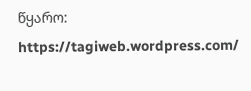წყარო: https://tagiweb.wordpress.com/